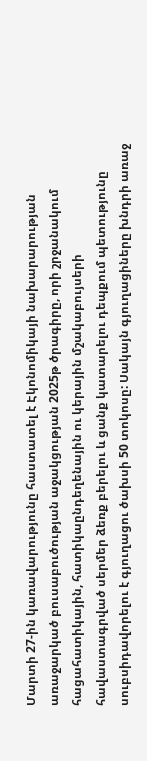Մարտի 27-ին կառավարությունը հաստատել է Էկոնոմիկայի նախարարության առաջարկած բուսաբուծության աջակցության 2025թ ծրագիրը, որի շրջանակում հացահատիկային, հատիկաընդեղենային ու կերային մշակաբույսերի հավաստագրված սերմեր ձեռք բերելու և ցանք կատարելու դեպքում պետությունը սուբսիդավորելու է գյուղացու ծախսի 50 տոկոսը: Սակայն գյուղացիները խնդրի առաջ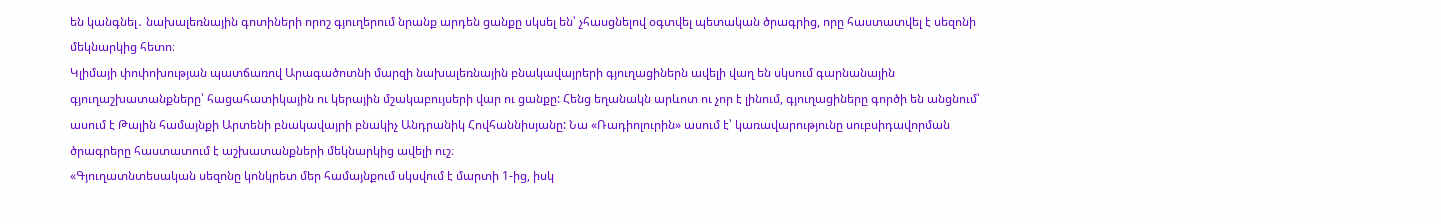են կանգնել․ նախալեռնային գոտիների որոշ գյուղերում նրանք արդեն ցանքը սկսել են՝ չհասցնելով օգտվել պետական ծրագրից, որը հաստատվել է սեզոնի մեկնարկից հետո։
Կլիմայի փոփոխության պատճառով Արագածոտնի մարզի նախալեռնային բնակավայրերի գյուղացիներն ավելի վաղ են սկսում գարնանային գյուղաշխատանքները՝ հացահատիկային ու կերային մշակաբույսերի վար ու ցանքը: Հենց եղանակն արևոտ ու չոր է լինում, գյուղացիները գործի են անցնում՝ ասում է Թալին համայնքի Արտենի բնակավայրի բնակիչ Անդրանիկ Հովհաննիսյանը: Նա «Ռադիոլուրին» ասում է՝ կառավարությունը սուբսիդավորման ծրագրերը հաստատում է աշխատանքների մեկնարկից ավելի ուշ։
«Գյուղատնտեսական սեզոնը կոնկրետ մեր համայնքում սկսվում է մարտի 1-ից, իսկ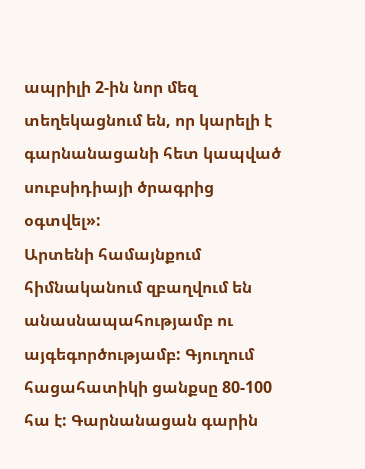ապրիլի 2-ին նոր մեզ տեղեկացնում են, որ կարելի է գարնանացանի հետ կապված սուբսիդիայի ծրագրից օգտվել»:
Արտենի համայնքում հիմնականում զբաղվում են անասնապահությամբ ու այգեգործությամբ: Գյուղում հացահատիկի ցանքսը 80-100 հա է: Գարնանացան գարին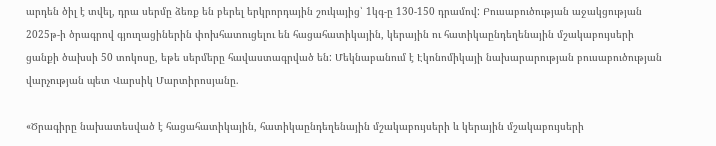արդեն ծիլ է տվել, դրա սերմը ձեռք են բերել երկրորդային շուկայից՝ 1կգ-ը 130-150 դրամով: Բուսաբուծության աջակցության 2025թ-ի ծրագրով գյուղացիներին փոխհատուցելու են հացահատիկային, կերային ու հատիկաընդեղենային մշակաբույսերի ցանքի ծախսի 50 տոկոսը, եթե սերմերը հավաստագրված են: Մեկնաբանում է Էկոնոմիկայի նախարարության բուսաբուծության վարչության պետ Վարսիկ Մարտիրոսյանը.

«Ծրագիրը նախատեսված է հացահատիկային, հատիկաընդեղենային մշակաբույսերի և կերային մշակաբույսերի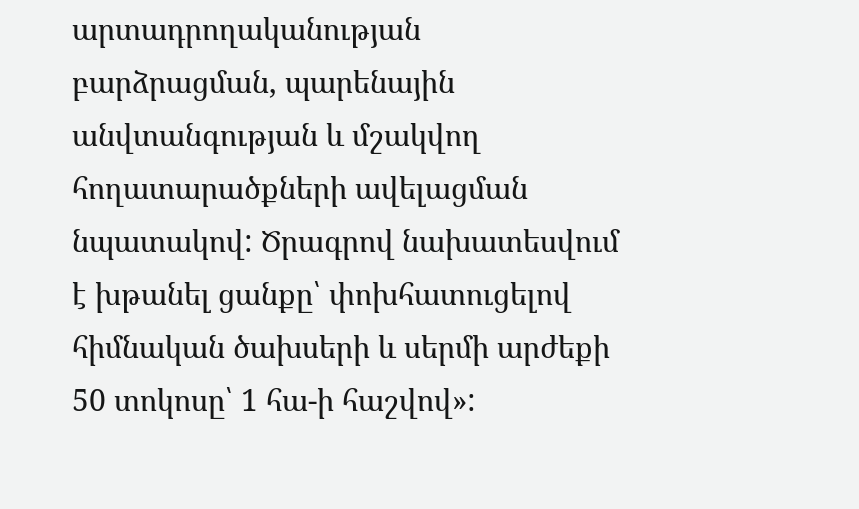արտադրողականության բարձրացման, պարենային անվտանգության և մշակվող հողատարածքների ավելացման նպատակով: Ծրագրով նախատեսվում է խթանել ցանքը՝ փոխհատուցելով հիմնական ծախսերի և սերմի արժեքի 50 տոկոսը՝ 1 հա-ի հաշվով»: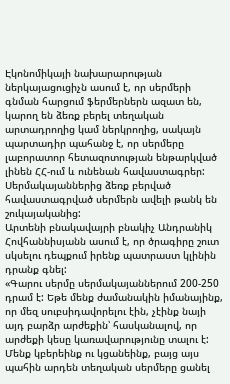Էկոնոմիկայի նախարարության ներկայացուցիչն ասում է, որ սերմերի գնման հարցում ֆերմերներն ազատ են, կարող են ձեռք բերել տեղական արտադրողից կամ ներկրողից, սակայն պարտադիր պահանջ է, որ սերմերը լաբորատոր հետազոտության ենթարկված լինեն ՀՀ-ում և ունենան հավաստագրեր: Սերմակայաններից ձեռք բերված հավաստագրված սերմերն ավելի թանկ են շուկայականից:
Արտենի բնակավայրի բնակիչ Անդրանիկ Հովհաննիսյանն ասում է, որ ծրագիրը շուտ սկսելու դեպքում իրենք պատրաստ կլինին դրանք գնել:
«Գարու սերմը սերմակայաններում 200-250 դրամ է: Եթե մենք ժամանակին իմանայինք, որ մեզ սուբսիդավորելու էին, չէինք նայի այդ բարձր արժեքին՝ հասկանալով, որ արժեքի կեսը կառավարությունը տալու է: Մենք կբերեինք ու կցանեինք, բայց այս պահին արդեն տեղական սերմերը ցանել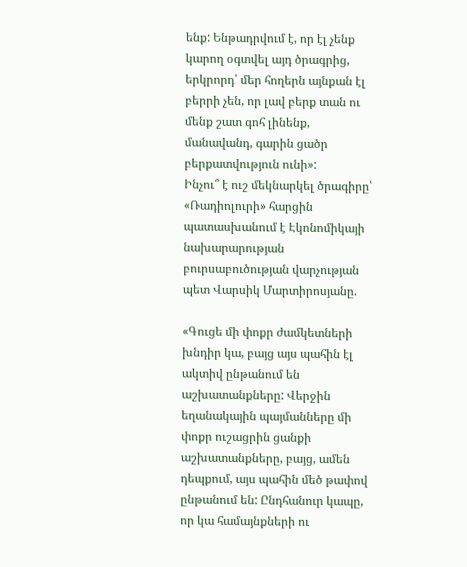ենք: Ենթադրվում է, որ էլ չենք կարող օգտվել այդ ծրագրից, երկրորդ՝ մեր հողերն այնքան էլ բերրի չեն, որ լավ բերք տան ու մենք շատ գոհ լինենք, մանավանդ, գարին ցածր բերքատվություն ունի»:
Ինչու՞ է ուշ մեկնարկել ծրագիրը՝ «Ռադիոլուրի» հարցին պատասխանում է Էկոնոմիկայի նախարարության բուրսաբուծության վարչության պետ Վարսիկ Մարտիրոսյանը.

«Գուցե մի փոքր ժամկետների խնդիր կա, բայց այս պահին էլ ակտիվ ընթանում են աշխատանքները: Վերջին եղանակային պայմանները մի փոքր ուշացրին ցանքի աշխատանքները, բայց, ամեն դեպքում, այս պահին մեծ թափով ընթանում են: Ընդհանուր կապը, որ կա համայնքների ու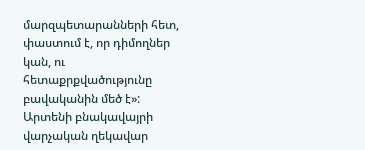մարզպետարանների հետ, փաստում է, որ դիմողներ կան, ու հետաքրքվածությունը բավականին մեծ է»:
Արտենի բնակավայրի վարչական ղեկավար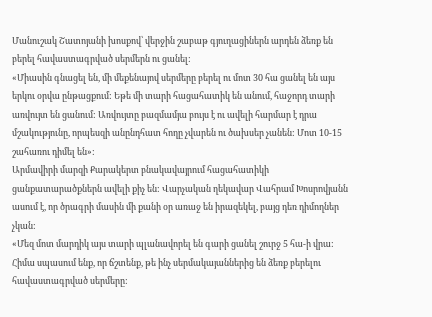Մանուշակ Շատոյանի խոսքով՝ վերջին շաբաթ գյուղացիներն արդեն ձեռք են բերել հավաստագրված սերմերն ու ցանել:
«Միասին գնացել են, մի մեքենայով սերմերը բերել ու մոտ 30 հա ցանել են այս երկու օրվա ընթացքում: Եթե մի տարի հացահատիկ են անում, հաջորդ տարի առվույտ են ցանում: Առվույտը բազմամյա բույս է ու ավելի հարմար է դրա մշակությունը, որպեսզի անընդհատ հողը չվարեն ու ծախսեր չանեն: Մոտ 10-15 շահառու դիմել են»:
Արմավիրի մարզի Քարակերտ բնակավայրում հացահատիկի ցանքատարածքներն ավելի քիչ են: Վարչական ղեկավար Վահրամ Խոսրովյանն ասում է, որ ծրագրի մասին մի քանի օր առաջ են իրազեկել, բայց դեռ դիմողներ չկան:
«Մեզ մոտ մարդիկ այս տարի պլանավորել են գարի ցանել շուրջ 5 հա-ի վրա: Հիմա սպասում ենք, որ ճշտենք, թե ինչ սերմակայաններից են ձեռք բերելու հավաստագրված սերմերը: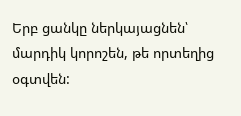Երբ ցանկը ներկայացնեն՝ մարդիկ կորոշեն, թե որտեղից օգտվեն: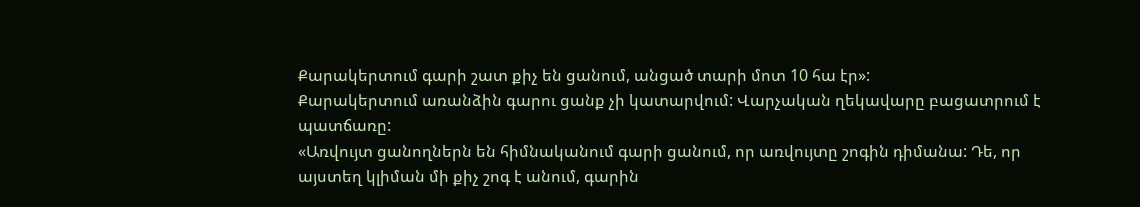Քարակերտում գարի շատ քիչ են ցանում, անցած տարի մոտ 10 հա էր»:
Քարակերտում առանձին գարու ցանք չի կատարվում: Վարչական ղեկավարը բացատրում է պատճառը:
«Առվույտ ցանողներն են հիմնականում գարի ցանում, որ առվույտը շոգին դիմանա: Դե, որ այստեղ կլիման մի քիչ շոգ է անում, գարին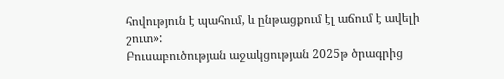հովություն է պահում, և ընթացքում էլ աճում է ավելի շուտ»:
Բուսաբուծության աջակցության 2025թ ծրագրից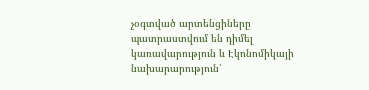չօգտված արտենցիները պատրաստվում են դիմել կառավարություն և Էկոնոմիկայի նախարարություն՝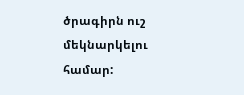ծրագիրն ուշ մեկնարկելու համար: